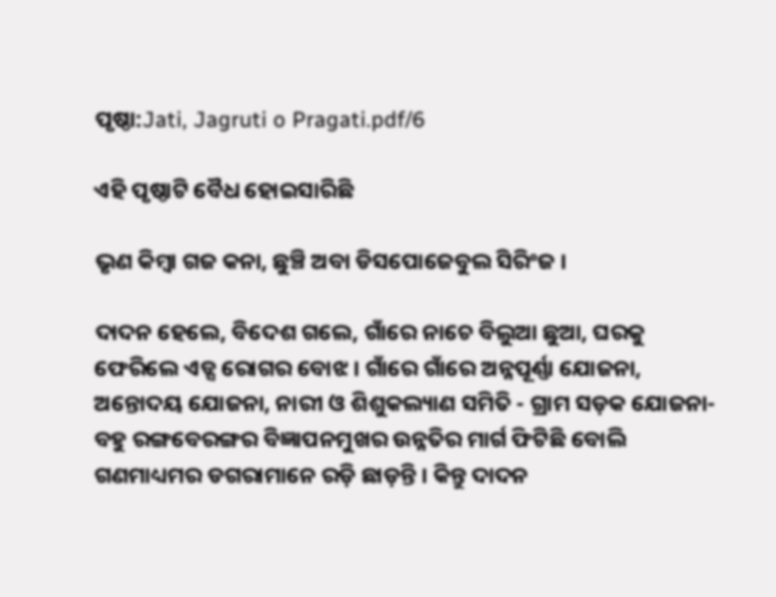ପୃଷ୍ଠା:Jati, Jagruti o Pragati.pdf/6

ଏହି ପୃଷ୍ଠାଟି ବୈଧ ହୋଇସାରିଛି

ଭୃଣ କିମ୍ବା ଗଜ କନା, ଛୁଞ୍ଚି ଅବା ଡିସପୋଜେବୁଲ ସିରିଂଜ ।

ଦାଦନ ହେଲେ, ବିଦେଶ ଗଲେ, ଗାଁରେ ନାଚେ ବିଲୁଆ ଛୁଆ, ଘରକୁ ଫେରିଲେ ଏଡ୍ସ ରୋଗର ବୋଝ । ଗାଁରେ ଗାଁରେ ଅନ୍ନପୂର୍ଣ୍ଣା ଯୋଜନା, ଅନ୍ତୋଦୟ ଯୋଜନା, ନାରୀ ଓ ଶିଶୁକଲ୍ୟାଣ ସମିତି - ଗ୍ରାମ ସଡ଼କ ଯୋଜନା-ବହୁ ରଙ୍ଗବେରଙ୍ଗର ବିଜ୍ଞାପନମୁଖର ଉନ୍ନତିର ମାର୍ଗ ଫିଟିଛି ବୋଲି ଗଣମାଧ୍ୟମର ଡଗରାମାନେ ରଡ଼ି ଛାଡ଼ନ୍ତି । କିନ୍ତୁ ଦାଦନ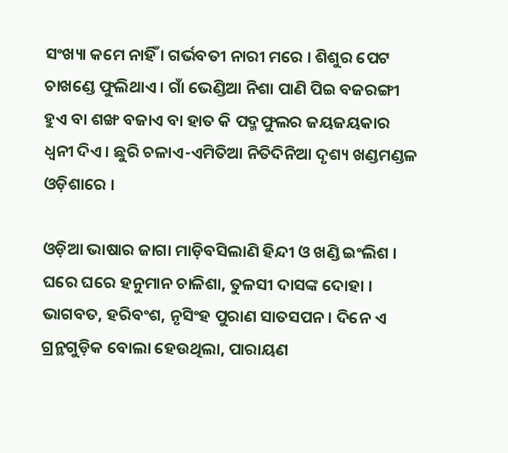ସଂଖ୍ୟା କମେ ନାହିଁ । ଗର୍ଭବତୀ ନାରୀ ମରେ । ଶିଶୁର ପେଟ ଚାଖଣ୍ଡେ ଫୁଲିଥାଏ । ଗାଁ ଭେଣ୍ଡିଆ ନିଶା ପାଣି ପିଇ ବଜରଙ୍ଗୀ ହୁଏ ବା ଶଙ୍ଖ ବଜାଏ ବା ହାତ କି ପଦ୍ମଫୁଲର ଜୟଜୟକାର ଧ୍ୱନୀ ଦିଏ । ଛୁରି ଚଳାଏ-ଏମିତିଆ ନିତିଦିନିଆ ଦୃଶ୍ୟ ଖଣ୍ଡମଣ୍ଡଳ ଓଡ଼ିଶାରେ ।

ଓଡ଼ିଆ ଭାଷାର ଜାଗା ମାଡ଼ିବସିଲାଣି ହିନ୍ଦୀ ଓ ଖଣ୍ଡି ଇଂଲିଶ । ଘରେ ଘରେ ହନୁମାନ ଚାଳିଶା, ତୁଳସୀ ଦାସଙ୍କ ଦୋହା । ଭାଗବତ, ହରିବଂଶ, ନୃସିଂହ ପୁରାଣ ସାତସପନ । ଦିନେ ଏ ଗ୍ରନ୍ଥଗୁଡ଼ିକ ବୋଲା ହେଉଥିଲା, ପାରାୟଣ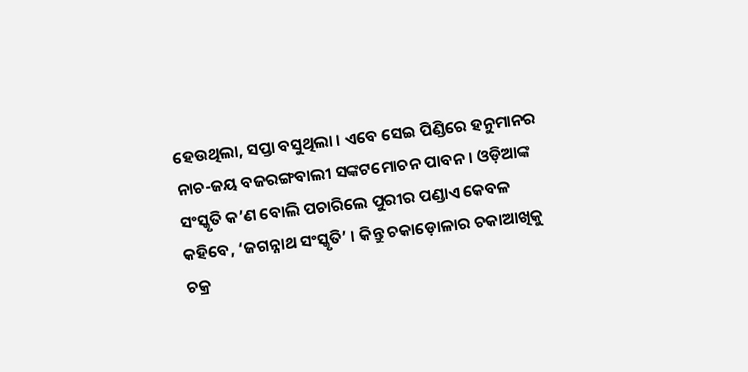ହେଉଥିଲା, ସପ୍ତା ବସୁଥିଲା । ଏବେ ସେଇ ପିଣ୍ଡିରେ ହନୁମାନର ନାଚ-ଜୟ ବଜରଙ୍ଗବାଲୀ ସଙ୍କଟମୋଚନ ପାବନ । ଓଡ଼ିଆଙ୍କ ସଂସ୍କୃତି କ’ଣ ବୋଲି ପଚାରିଲେ ପୁରୀର ପଣ୍ଡାଏ କେବଳ କହିବେ, ‘ଜଗନ୍ନାଥ ସଂସ୍କୃତି’ । କିନ୍ତୁ ଚକାଡ଼ୋଳାର ଚକାଆଖିକୁ ଚକ୍ର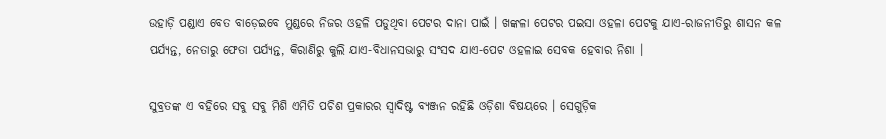ଉହାଡ଼ି ପଣ୍ଡାଏ ବେତ ବାଡ଼େଇବେ ମୁଣ୍ଡରେ ନିଜର ଓହଳି ପଡୁଥିବା ପେଟର ଦାନା ପାଇଁ । ଖଙ୍କଳା ପେଟର ପଇସା ଓହଳା ପେଟକୁ ଯାଏ-ରାଜନୀତିରୁ ଶାସନ କଳ ପର୍ଯ୍ୟନ୍ତ, ନେତାରୁ ଫେତା ପର୍ଯ୍ୟନ୍ତ, କିରାଣିରୁ କୁଲି ଯାଏ-ବିଧାନସଭାରୁ ସଂସଦ ଯାଏ-ପେଟ ଓହଳାଇ ସେବକ ହେବାର ନିଶା ।

ସୁବ୍ରତଙ୍କ ଏ ବହିରେ ସବୁ ସବୁ ମିଶି ଏମିତି ପଚିଶ ପ୍ରକାରର ସ୍ୱାଦିଷ୍ଟ ବ୍ୟଞ୍ଜନ ରହିଛି ଓଡ଼ିଶା ବିଷୟରେ । ସେଗୁଡ଼ିକ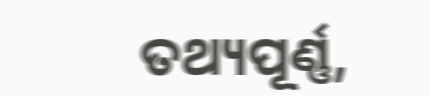ତଥ୍ୟପୂର୍ଣ୍ଣ,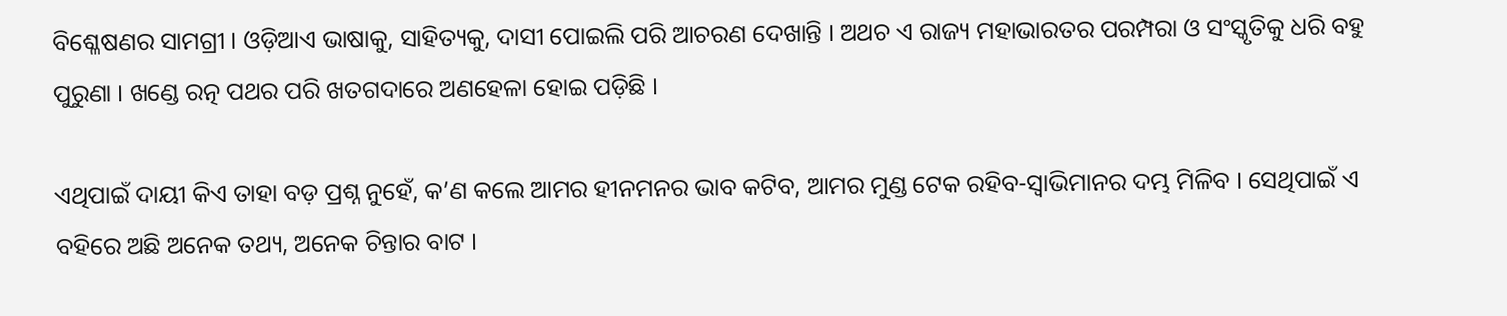ବିଶ୍ଳେଷଣର ସାମଗ୍ରୀ । ଓଡ଼ିଆଏ ଭାଷାକୁ, ସାହିତ୍ୟକୁ, ଦାସୀ ପୋଇଲି ପରି ଆଚରଣ ଦେଖାନ୍ତି । ଅଥଚ ଏ ରାଜ୍ୟ ମହାଭାରତର ପରମ୍ପରା ଓ ସଂସ୍କୃତିକୁ ଧରି ବହୁ ପୁରୁଣା । ଖଣ୍ଡେ ରତ୍ନ ପଥର ପରି ଖତଗଦାରେ ଅଣହେଳା ହୋଇ ପଡ଼ିଛି ।

ଏଥିପାଇଁ ଦାୟୀ କିଏ ତାହା ବଡ଼ ପ୍ରଶ୍ନ ନୁହେଁ, କ’ଣ କଲେ ଆମର ହୀନମନର ଭାବ କଟିବ, ଆମର ମୁଣ୍ଡ ଟେକ ରହିବ-ସ୍ୱାଭିମାନର ଦମ୍ଭ ମିଳିବ । ସେଥିପାଇଁ ଏ ବହିରେ ଅଛି ଅନେକ ତଥ୍ୟ, ଅନେକ ଚିନ୍ତାର ବାଟ ।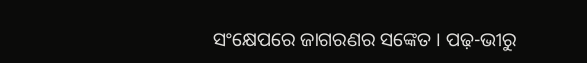ସଂକ୍ଷେପରେ ଜାଗରଣର ସଙ୍କେତ । ପଢ଼-ଭୀରୁ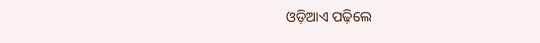ଓଡ଼ିଆଏ ପଢ଼ିଲେ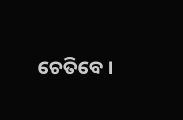ଚେତିବେ ।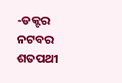-ଡକ୍ଟର ନଟବର ଶତପଥୀ